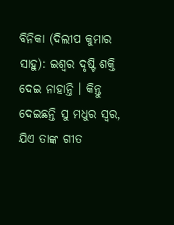ବିନିକା (ଦିଲୀପ କୁମାର ସାହୁ): ଇଶ୍ୱର ଦୃଷ୍ଟି ଶକ୍ତି ଦେଇ ନାହାନ୍ତି । କିନ୍ତୁ ଦେଇଛନ୍ତି ସୁ ମଧୁର ସ୍ୱର, ଯିଏ ତାଙ୍କ ଗୀତ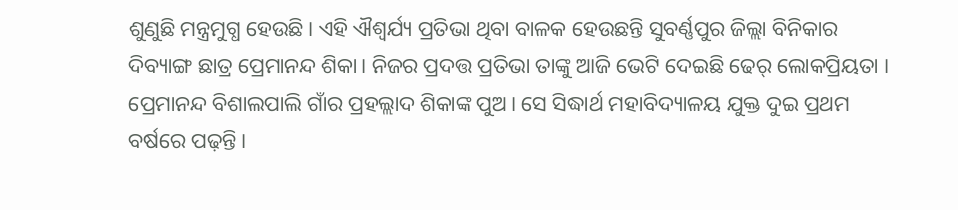ଶୁଣୁଛି ମନ୍ତ୍ରମୁଗ୍ଧ ହେଉଛି। ଏହି ଐଶ୍ୱର୍ଯ୍ୟ ପ୍ରତିଭା ଥିବା ବାଳକ ହେଉଛନ୍ତି ସୁବର୍ଣ୍ଣପୁର ଜିଲ୍ଲା ବିନିକାର ଦିବ୍ୟାଙ୍ଗ ଛାତ୍ର ପ୍ରେମାନନ୍ଦ ଶିକା। ନିଜର ପ୍ରଦତ୍ତ ପ୍ରତିଭା ତାଙ୍କୁ ଆଜି ଭେଟି ଦେଇଛି ଢେର୍ ଲୋକପ୍ରିୟତା ।
ପ୍ରେମାନନ୍ଦ ବିଶାଲପାଲି ଗାଁର ପ୍ରହଲ୍ଲାଦ ଶିକାଙ୍କ ପୁଅ। ସେ ସିଦ୍ଧାର୍ଥ ମହାବିଦ୍ୟାଳୟ ଯୁକ୍ତ ଦୁଇ ପ୍ରଥମ ବର୍ଷରେ ପଢ଼ନ୍ତି।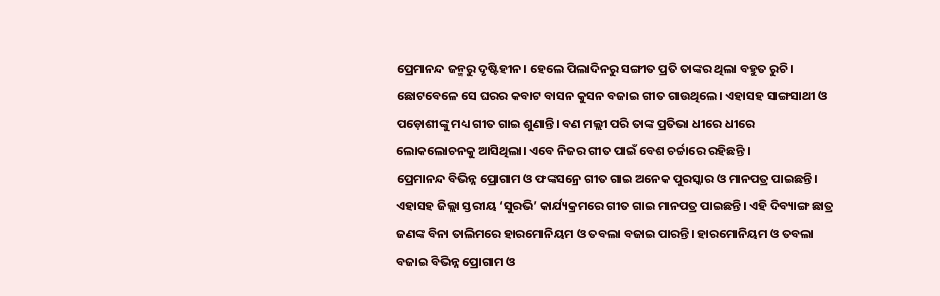ପ୍ରେମାନନ୍ଦ ଜନ୍ମରୁ ଦୃଷ୍ଟିହୀନ। ହେଲେ ପିଲାଦିନରୁ ସଙ୍ଗୀତ ପ୍ରତି ତାଙ୍କର ଥିଲା ବହୁତ ରୁଚି। ଛୋଟବେଳେ ସେ ଘରର କବାଟ ବାସନ କୁସନ ବଜାଇ ଗୀତ ଗାଉଥିଲେ। ଏହାସହ ସାଙ୍ଗସାଥୀ ଓ ପଡ଼ୋଶୀଙ୍କୁ ମଧ୍ୟ ଗୀତ ଗାଇ ଶୁଣାନ୍ତି। ବଣ ମଲ୍ଲୀ ପରି ତାଙ୍କ ପ୍ରତିଭା ଧୀରେ ଧୀରେ ଲୋକଲୋଚନକୁ ଆସିଥିଲା। ଏବେ ନିଜର ଗୀତ ପାଇଁ ବେଶ ଚର୍ଚ୍ଚାରେ ରହିଛନ୍ତି ।
ପ୍ରେମାନନ୍ଦ ବିଭିନ୍ନ ପ୍ରୋଗାମ ଓ ଫଙ୍କସନ୍ରେ ଗୀତ ଗାଇ ଅନେକ ପୁରସ୍କାର ଓ ମାନପତ୍ର ପାଇଛନ୍ତି। ଏହାସହ ଜିଲ୍ଲା ସ୍ତରୀୟ ‘ସୁରଭି’ କାର୍ଯ୍ୟକ୍ରମରେ ଗୀତ ଗାଇ ମାନପତ୍ର ପାଇଛନ୍ତି। ଏହି ଦିବ୍ୟାଙ୍ଗ ଛାତ୍ର ଜଣଙ୍କ ବିନା ତାଲିମରେ ହାରମୋନିୟମ ଓ ତବଲା ବଜାଇ ପାରନ୍ତି। ହାରମୋନିୟମ ଓ ତବଲା ବଜାଇ ବିଭିନ୍ନ ପ୍ରୋଗାମ ଓ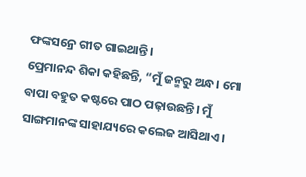ଫଙ୍କସନ୍ରେ ଗୀତ ଗାଇଥାନ୍ତି।
ପ୍ରେମାନନ୍ଦ ଶିକା କହିଛନ୍ତି, “ମୁଁ ଜନ୍ମରୁ ଅନ୍ଧ। ମୋ ବାପା ବହୁତ କଷ୍ଟରେ ପାଠ ପଢ଼ାଉଛନ୍ତି। ମୁଁ ସାଙ୍ଗମାନଙ୍କ ସାହାଯ୍ୟରେ କଲେଜ ଆସିଥାଏ।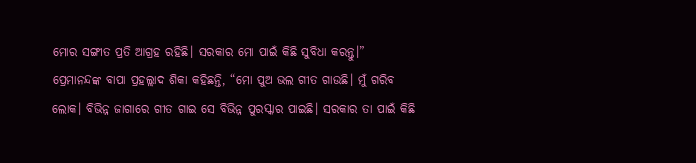ମୋର ସଙ୍ଗୀତ ପ୍ରତି ଆଗ୍ରହ ରହିଛି। ସରକାର ମୋ ପାଇଁ କିଛି ସୁବିଧା କରନ୍ତୁ।”
ପ୍ରେମାନନ୍ଦଙ୍କ ବାପା ପ୍ରହଲ୍ଲାଦ ଶିକା କହିଛନ୍ତି, “ମୋ ପୁଅ ଭଲ ଗୀତ ଗାଉଛି। ମୁଁ ଗରିବ ଲୋକ। ବିଭିନ୍ନ ଜାଗାରେ ଗୀତ ଗାଇ ସେ ବିଭିନ୍ନ ପୁରସ୍କାର ପାଇଛି। ସରକାର ତା ପାଇଁ କିଛି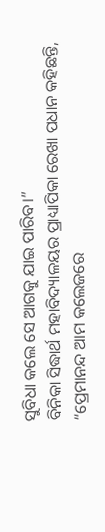ସୁବିଧା କଲେ ସେ ଆଗକୁ ଯାଇ ପାରିବ।”
ବିନିକା ସିଦ୍ଧାର୍ଥ ମହାବିଦ୍ୟାଳୟର ପ୍ରାଧ୍ୟାପିକା ରେଖା ପଧାନ କହିଛନ୍ତି, “ପ୍ରେମାନନ୍ଦ ଆମ କଲେଜରେ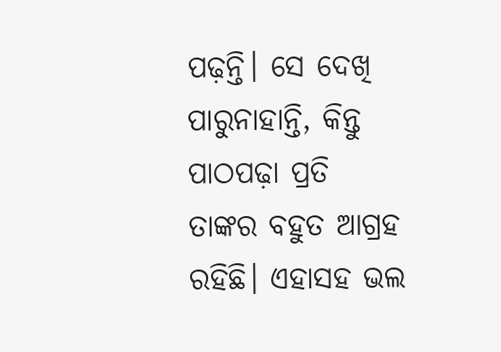ପଢ଼ନ୍ତି। ସେ ଦେଖି ପାରୁନାହାନ୍ତି, କିନ୍ତୁ ପାଠପଢ଼ା ପ୍ରତି ତାଙ୍କର ବହୁତ ଆଗ୍ରହ ରହିଛି। ଏହାସହ ଭଲ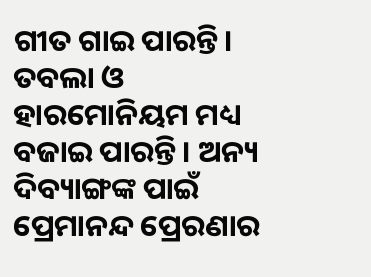ଗୀତ ଗାଇ ପାରନ୍ତି। ତବଲା ଓ ହାରମୋନିୟମ ମଧ୍ୟ ବଜାଇ ପାରନ୍ତି। ଅନ୍ୟ ଦିବ୍ୟାଙ୍ଗଙ୍କ ପାଇଁ ପ୍ରେମାନନ୍ଦ ପ୍ରେରଣାର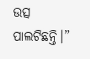ଉତ୍ସ ପାଲଟିଛନ୍ତି।”